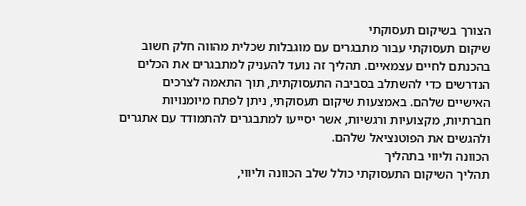הצורך בשיקום תעסוקתי
שיקום תעסוקתי עבור מתבגרים עם מוגבלות שכלית מהווה חלק חשוב בהכנתם לחיים עצמאיים. תהליך זה נועד להעניק למתבגרים את הכלים הנדרשים כדי להשתלב בסביבה התעסוקתית, תוך התאמה לצרכים האישיים שלהם. באמצעות שיקום תעסוקתי, ניתן לפתח מיומנויות חברתיות, מקצועיות ורגשיות, אשר יסייעו למתבגרים להתמודד עם אתגרים ולהגשים את הפוטנציאל שלהם.
הכוונה וליווי בתהליך
תהליך השיקום התעסוקתי כולל שלב הכוונה וליווי,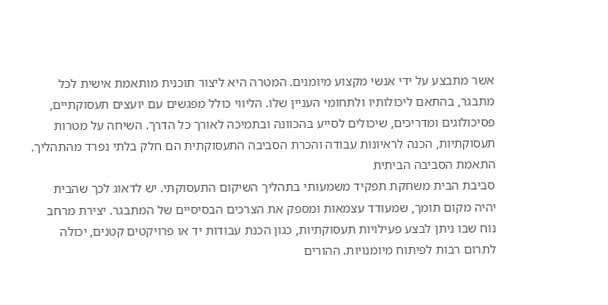אשר מתבצע על ידי אנשי מקצוע מיומנים. המטרה היא ליצור תוכנית מותאמת אישית לכל מתבגר, בהתאם ליכולותיו ולתחומי העניין שלו. הליווי כולל מפגשים עם יועצים תעסוקתיים, פסיכולוגים ומדריכים, שיכולים לסייע בהכוונה ובתמיכה לאורך כל הדרך. השיחה על מטרות תעסוקתיות, הכנה לראיונות עבודה והכרת הסביבה התעסוקתית הם חלק בלתי נפרד מהתהליך.
התאמת הסביבה הביתית
סביבת הבית משחקת תפקיד משמעותי בתהליך השיקום התעסוקתי. יש לדאוג לכך שהבית יהיה מקום תומך, שמעודד עצמאות ומספק את הצרכים הבסיסיים של המתבגר. יצירת מרחב נוח שבו ניתן לבצע פעילויות תעסוקתיות, כגון הכנת עבודות יד או פרויקטים קטנים, יכולה לתרום רבות לפיתוח מיומנויות. ההורים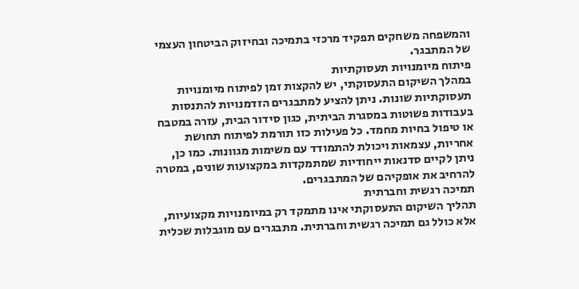והמשפחה משחקים תפקיד מרכזי בתמיכה ובחיזוק הביטחון העצמי של המתבגר.
פיתוח מיומנויות תעסוקתיות
במהלך השיקום התעסוקתי, יש להקצות זמן לפיתוח מיומנויות תעסוקתיות שונות. ניתן להציע למתבגרים הזדמנויות להתנסות בעבודות פשוטות במסגרת הביתית, כגון סידור הבית, עזרה במטבח או טיפול בחיות מחמד. כל פעילות כזו תורמת לפיתוח תחושת אחריות, עצמאות ויכולת להתמודד עם משימות מגוונות. כמו כן, ניתן לקיים סדנאות ייחודיות שמתמקדות במקצועות שונים, במטרה להרחיב את אופקיהם של המתבגרים.
תמיכה רגשית וחברתית
תהליך השיקום התעסוקתי אינו מתמקד רק במיומנויות מקצועיות, אלא כולל גם תמיכה רגשית וחברתית. מתבגרים עם מוגבלות שכלית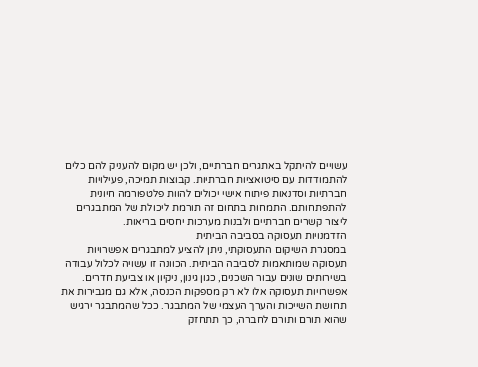עשויים להיתקל באתגרים חברתיים, ולכן יש מקום להעניק להם כלים להתמודדות עם סיטואציות חברתיות. קבוצות תמיכה, פעילויות חברתיות וסדנאות פיתוח אישי יכולים להוות פלטפורמה חיונית להתפתחותם. התמחות בתחום זה תורמת ליכולת של המתבגרים ליצור קשרים חברתיים ולבנות מערכות יחסים בריאות.
הזדמנויות תעסוקה בסביבה הביתית
במסגרת השיקום התעסוקתי, ניתן להציע למתבגרים אפשרויות תעסוקה שמותאמות לסביבה הביתית. הכוונה זו עשויה לכלול עבודה בשירותים שונים עבור השכנים, כגון גינון, ניקיון או צביעת חדרים. אפשרויות תעסוקה אלו לא רק מספקות הכנסה, אלא גם מגבירות את תחושת השייכות והערך העצמי של המתבגר. ככל שהמתבגר ירגיש שהוא תורם ותורם לחברה, כך תתחזק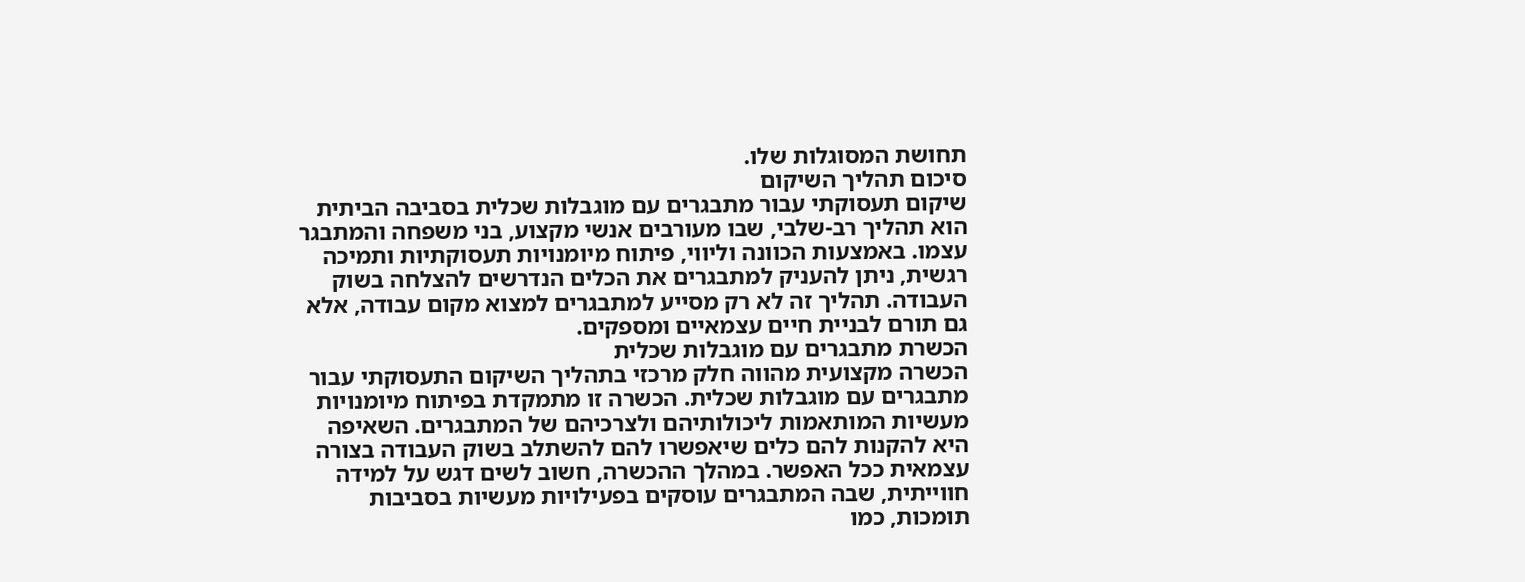תחושת המסוגלות שלו.
סיכום תהליך השיקום
שיקום תעסוקתי עבור מתבגרים עם מוגבלות שכלית בסביבה הביתית הוא תהליך רב-שלבי, שבו מעורבים אנשי מקצוע, בני משפחה והמתבגר עצמו. באמצעות הכוונה וליווי, פיתוח מיומנויות תעסוקתיות ותמיכה רגשית, ניתן להעניק למתבגרים את הכלים הנדרשים להצלחה בשוק העבודה. תהליך זה לא רק מסייע למתבגרים למצוא מקום עבודה, אלא גם תורם לבניית חיים עצמאיים ומספקים.
הכשרת מתבגרים עם מוגבלות שכלית
הכשרה מקצועית מהווה חלק מרכזי בתהליך השיקום התעסוקתי עבור מתבגרים עם מוגבלות שכלית. הכשרה זו מתמקדת בפיתוח מיומנויות מעשיות המותאמות ליכולותיהם ולצרכיהם של המתבגרים. השאיפה היא להקנות להם כלים שיאפשרו להם להשתלב בשוק העבודה בצורה עצמאית ככל האפשר. במהלך ההכשרה, חשוב לשים דגש על למידה חווייתית, שבה המתבגרים עוסקים בפעילויות מעשיות בסביבות תומכות, כמו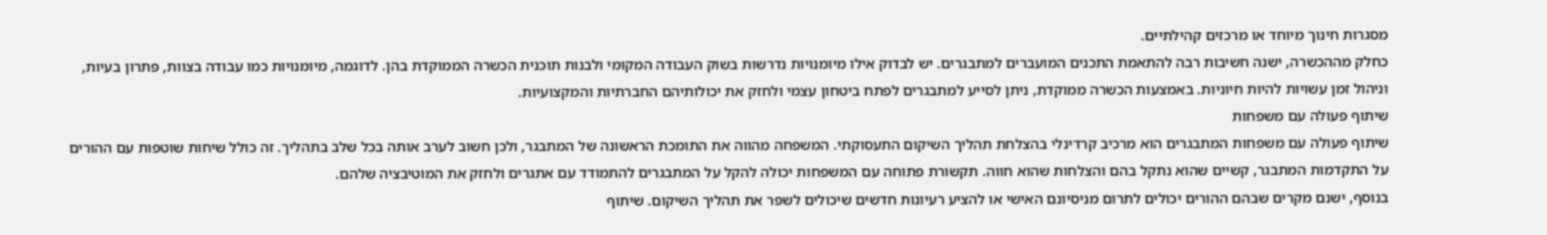מסגרות חינוך מיוחד או מרכזים קהילתיים.
כחלק מההכשרה, ישנה חשיבות רבה להתאמת התכנים המועברים למתבגרים. יש לבדוק אילו מיומנויות נדרשות בשוק העבודה המקומי ולבנות תוכנית הכשרה הממוקדת בהן. לדוגמה, מיומנויות כמו עבודה בצוות, פתרון בעיות, וניהול זמן עשויות להיות חיוניות. באמצעות הכשרה ממוקדת, ניתן לסייע למתבגרים לפתח ביטחון עצמי ולחזק את יכולותיהם החברתיות והמקצועיות.
שיתוף פעולה עם משפחות
שיתוף פעולה עם משפחות המתבגרים הוא מרכיב קרדינלי בהצלחת תהליך השיקום התעסוקתי. המשפחה מהווה את התומכת הראשונה של המתבגר, ולכן חשוב לערב אותה בכל שלב בתהליך. זה כולל שיחות שוטפות עם ההורים על התקדמות המתבגר, קשיים שהוא נתקל בהם והצלחות שהוא חווה. תקשורת פתוחה עם המשפחות יכולה להקל על המתבגרים להתמודד עם אתגרים ולחזק את המוטיבציה שלהם.
בנוסף, ישנם מקרים שבהם ההורים יכולים לתרום מניסיונם האישי או להציע רעיונות חדשים שיכולים לשפר את תהליך השיקום. שיתוף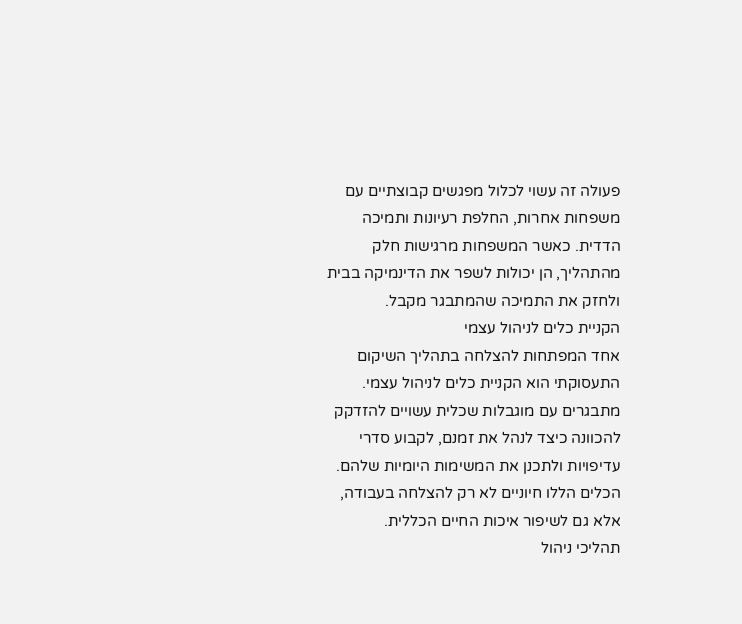פעולה זה עשוי לכלול מפגשים קבוצתיים עם משפחות אחרות, החלפת רעיונות ותמיכה הדדית. כאשר המשפחות מרגישות חלק מהתהליך, הן יכולות לשפר את הדינמיקה בבית ולחזק את התמיכה שהמתבגר מקבל.
הקניית כלים לניהול עצמי
אחד המפתחות להצלחה בתהליך השיקום התעסוקתי הוא הקניית כלים לניהול עצמי. מתבגרים עם מוגבלות שכלית עשויים להזדקק להכוונה כיצד לנהל את זמנם, לקבוע סדרי עדיפויות ולתכנן את המשימות היומיות שלהם. הכלים הללו חיוניים לא רק להצלחה בעבודה, אלא גם לשיפור איכות החיים הכללית.
תהליכי ניהול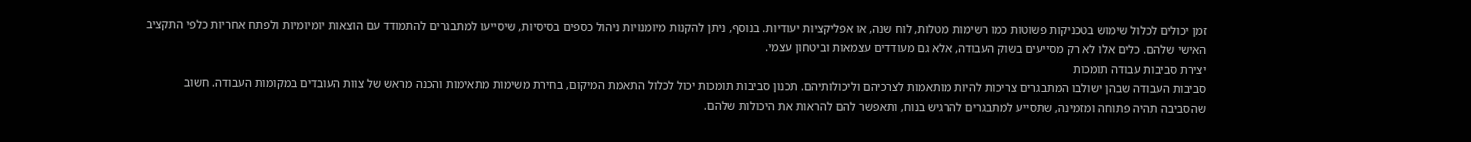זמן יכולים לכלול שימוש בטכניקות פשוטות כמו רשימות מטלות, לוח שנה, או אפליקציות יעודיות. בנוסף, ניתן להקנות מיומנויות ניהול כספים בסיסיות, שיסייעו למתבגרים להתמודד עם הוצאות יומיומיות ולפתח אחריות כלפי התקציב האישי שלהם. כלים אלו לא רק מסייעים בשוק העבודה, אלא גם מעודדים עצמאות וביטחון עצמי.
יצירת סביבות עבודה תומכות
סביבות העבודה שבהן ישולבו המתבגרים צריכות להיות מותאמות לצרכיהם וליכולותיהם. תכנון סביבות תומכות יכול לכלול התאמת המיקום, בחירת משימות מתאימות והכנה מראש של צוות העובדים במקומות העבודה. חשוב שהסביבה תהיה פתוחה ומזמינה, שתסייע למתבגרים להרגיש בנוח, ותאפשר להם להראות את היכולות שלהם.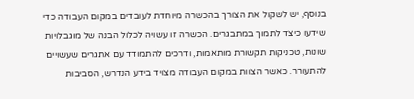בנוסף, יש לשקול את הצורך בהכשרה מיוחדת לעובדים במקום העבודה כדי שידעו כיצד לתמוך במתבגרים. הכשרה זו עשויה לכלול הבנה של מוגבלויות שונות, טכניקות תקשורת מותאמות, ודרכים להתמודד עם אתגרים שעשויים להתעורר. כאשר הצוות במקום העבודה מצויד בידע הנדרש, הסביבות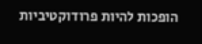הופכות להיות פרודוקטיביות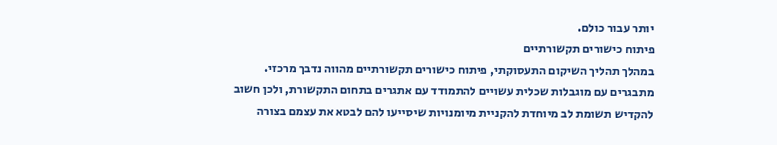יותר עבור כולם.
פיתוח כישורים תקשורתיים
במהלך תהליך השיקום התעסוקתי, פיתוח כישורים תקשורתיים מהווה נדבך מרכזי. מתבגרים עם מוגבלות שכלית עשויים להתמודד עם אתגרים בתחום התקשורת, ולכן חשוב להקדיש תשומת לב מיוחדת להקניית מיומנויות שיסייעו להם לבטא את עצמם בצורה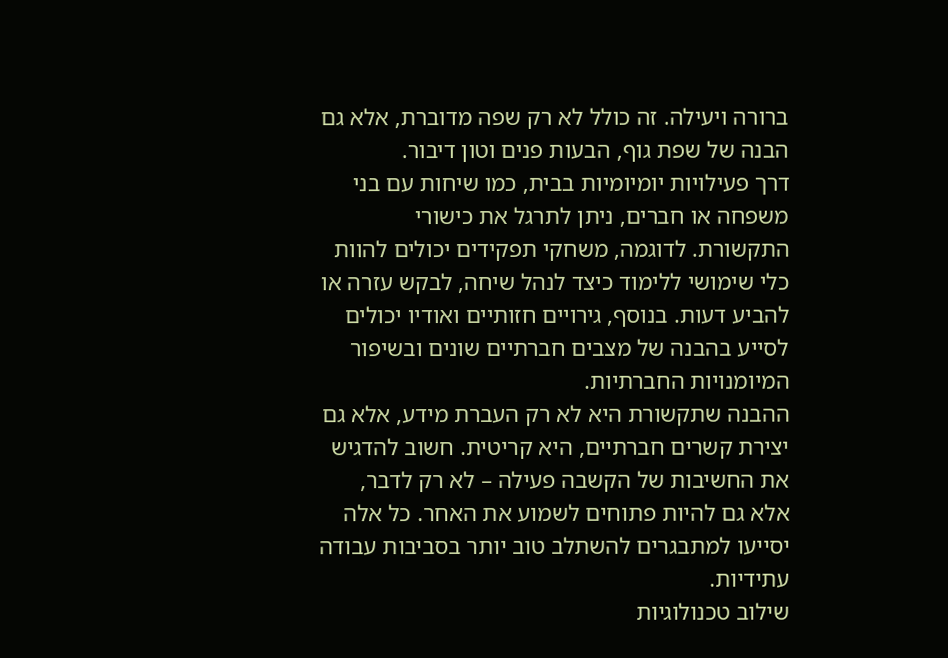ברורה ויעילה. זה כולל לא רק שפה מדוברת, אלא גם הבנה של שפת גוף, הבעות פנים וטון דיבור.
דרך פעילויות יומיומיות בבית, כמו שיחות עם בני משפחה או חברים, ניתן לתרגל את כישורי התקשורת. לדוגמה, משחקי תפקידים יכולים להוות כלי שימושי ללימוד כיצד לנהל שיחה, לבקש עזרה או להביע דעות. בנוסף, גירויים חזותיים ואודיו יכולים לסייע בהבנה של מצבים חברתיים שונים ובשיפור המיומנויות החברתיות.
ההבנה שתקשורת היא לא רק העברת מידע, אלא גם יצירת קשרים חברתיים, היא קריטית. חשוב להדגיש את החשיבות של הקשבה פעילה – לא רק לדבר, אלא גם להיות פתוחים לשמוע את האחר. כל אלה יסייעו למתבגרים להשתלב טוב יותר בסביבות עבודה עתידיות.
שילוב טכנולוגיות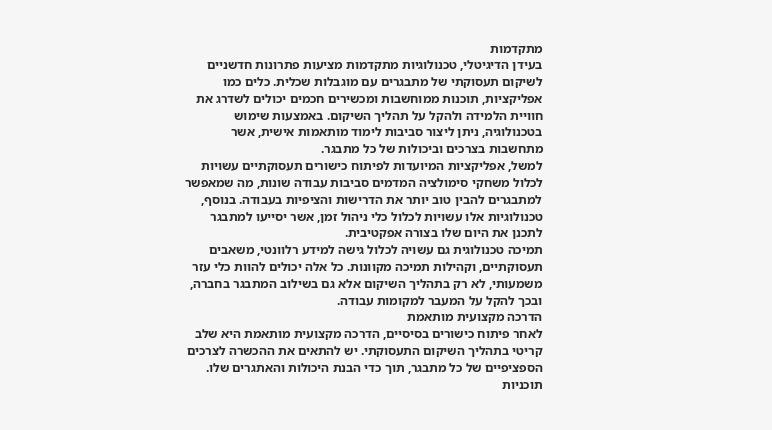מתקדמות
בעידן הדיגיטלי, טכנולוגיות מתקדמות מציעות פתרונות חדשניים לשיקום תעסוקתי של מתבגרים עם מוגבלות שכלית. כלים כמו אפליקציות, תוכנות ממוחשבות ומכשירים חכמים יכולים לשדרג את חוויית הלמידה ולהקל על תהליך השיקום. באמצעות שימוש בטכנולוגיה, ניתן ליצור סביבות לימוד מותאמות אישית, אשר מתחשבות בצרכים וביכולות של כל מתבגר.
למשל, אפליקציות המיועדות לפיתוח כישורים תעסוקתיים עשויות לכלול משחקי סימולציה המדמים סביבות עבודה שונות, מה שמאפשר למתבגרים להבין טוב יותר את הדרישות והציפיות בעבודה. בנוסף, טכנולוגיות אלו עשויות לכלול כלי ניהול זמן, אשר יסייעו למתבגר לתכנן את היום שלו בצורה אפקטיבית.
תמיכה טכנולוגית גם עשויה לכלול גישה למידע רלוונטי, משאבים תעסוקתיים, וקהילות תמיכה מקוונות. כל אלה יכולים להוות כלי עזר משמעותי, לא רק בתהליך השיקום אלא גם בשילוב המתבגר בחברה, ובכך להקל על המעבר למקומות עבודה.
הדרכה מקצועית מותאמת
לאחר פיתוח כישורים בסיסיים, הדרכה מקצועית מותאמת היא שלב קריטי בתהליך השיקום התעסוקתי. יש להתאים את ההכשרה לצרכים הספציפיים של כל מתבגר, תוך כדי הבנת היכולות והאתגרים שלו. תוכניות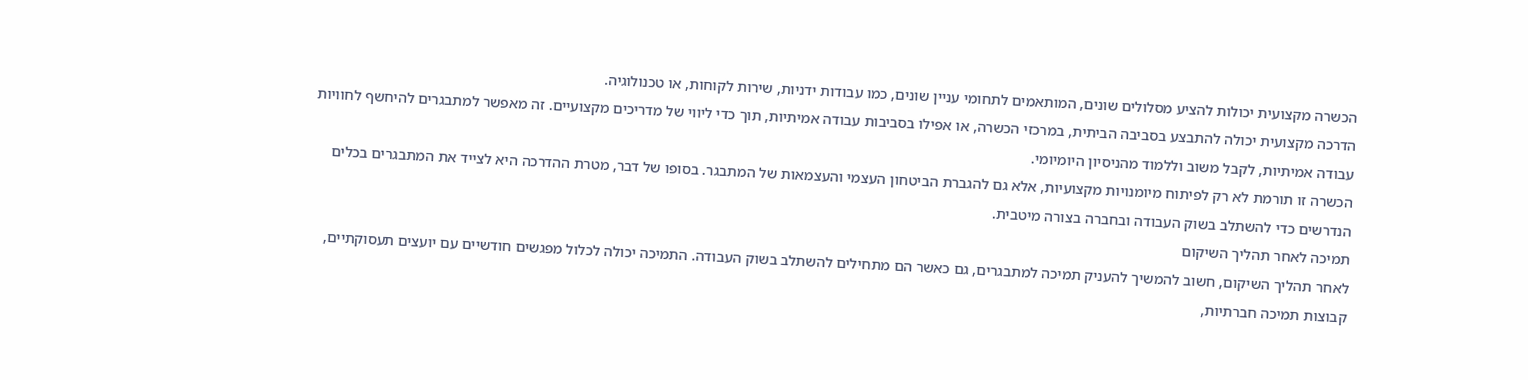הכשרה מקצועית יכולות להציע מסלולים שונים, המותאמים לתחומי עניין שונים, כמו עבודות ידניות, שירות לקוחות, או טכנולוגיה.
הדרכה מקצועית יכולה להתבצע בסביבה הביתית, במרכזי הכשרה, או אפילו בסביבות עבודה אמיתיות, תוך כדי ליווי של מדריכים מקצועיים. זה מאפשר למתבגרים להיחשף לחוויות עבודה אמיתיות, לקבל משוב וללמוד מהניסיון היומיומי.
הכשרה זו תורמת לא רק לפיתוח מיומנויות מקצועיות, אלא גם להגברת הביטחון העצמי והעצמאות של המתבגר. בסופו של דבר, מטרת ההדרכה היא לצייד את המתבגרים בכלים הנדרשים כדי להשתלב בשוק העבודה ובחברה בצורה מיטבית.
תמיכה לאחר תהליך השיקום
לאחר תהליך השיקום, חשוב להמשיך להעניק תמיכה למתבגרים, גם כאשר הם מתחילים להשתלב בשוק העבודה. התמיכה יכולה לכלול מפגשים חודשיים עם יועצים תעסוקתיים, קבוצות תמיכה חברתיות,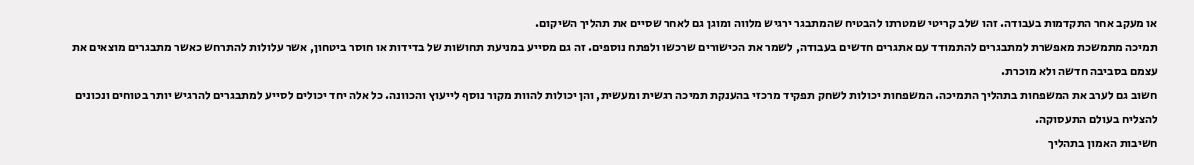או מעקב אחר התקדמות בעבודה. זהו שלב קריטי שמטרתו להבטיח שהמתבגר ירגיש מלווה ומוגן גם לאחר שסיים את תהליך השיקום.
תמיכה מתמשכת מאפשרת למתבגרים להתמודד עם אתגרים חדשים בעבודה, לשמר את הכישורים שרכשו ולפתח נוספים. זה גם מסייע במניעת תחושות של בדידות או חוסר ביטחון, אשר עלולות להתרחש כאשר מתבגרים מוצאים את עצמם בסביבה חדשה ולא מוכרת.
חשוב גם לערב את המשפחות בתהליך התמיכה. המשפחות יכולות לשחק תפקיד מרכזי בהענקת תמיכה רגשית ומעשית, והן יכולות להוות מקור נוסף לייעוץ והכוונה. כל אלה יחד יכולים לסייע למתבגרים להרגיש יותר בטוחים ונכונים להצליח בעולם התעסוקה.
חשיבות האמון בתהליך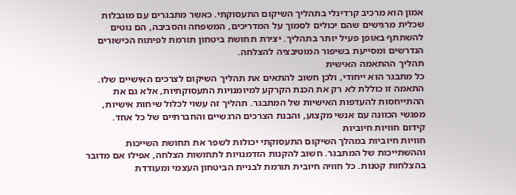אמון הוא מרכיב קרדינלי בתהליך השיקום התעסוקתי. כאשר מתבגרים עם מוגבלות שכלית מרגישים שהם יכולים לסמוך על המדריכים, המשפחה והסביבה, הם נוטים להשתתף באופן פעיל יותר בתהליך. יצירת תחושת ביטחון תורמת לפיתוח הכישורים הנדרשים ומסייעת בשיפור המוטיבציה להצלחה.
תהליך ההתאמה האישית
כל מתבגר הוא ייחודי, ולכן חשוב להתאים את תהליך השיקום לצרכים האישיים שלו. התאמה זו כוללת לא רק את הכנת הקרקע למיומנויות התעסוקתיות, אלא גם את ההתייחסות להעדפות האישיות של המתבגר. תהליך זה עשוי לכלול שיחות אישיות, מפגשי הכוונה עם אנשי מקצוע, והבנת הצרכים הרגשיים והחברתיים של כל אחד.
קידום חוויות חיוביות
חוויות חיוביות במהלך השיקום התעסוקתי יכולות לשפר את תחושת השייכות וההשתייכות של המתבגר. חשוב להקנות הזדמנויות לתחושות הצלחה, אפילו אם מדובר בהצלחות קטנות. כל חוויה חיובית תורמת לבניית הביטחון העצמי ומעודדת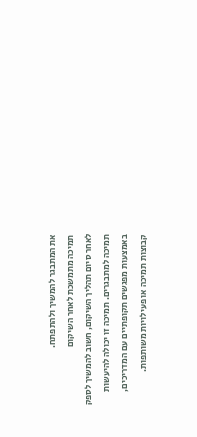את המתבגר להמשיך ולהתפתח.
תמיכה מתמשכת לאחר השיקום
לאחר סיום תהליך השיקום, חשוב להמשיך לספק תמיכה למתבגרים. תמיכה זו יכולה להיעשות באמצעות מפגשים תקופתיים עם המדריכים, קבוצות תמיכה או פעילויות משותפות.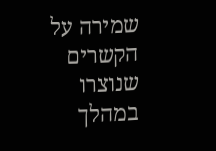שמירה על הקשרים שנוצרו במהלך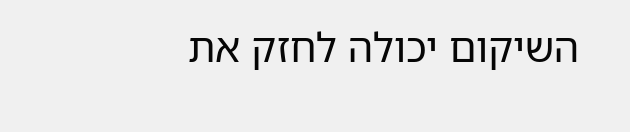השיקום יכולה לחזק את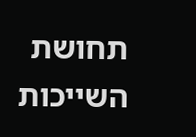תחושת השייכות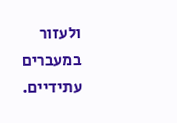ולעזור במעברים עתידיים.